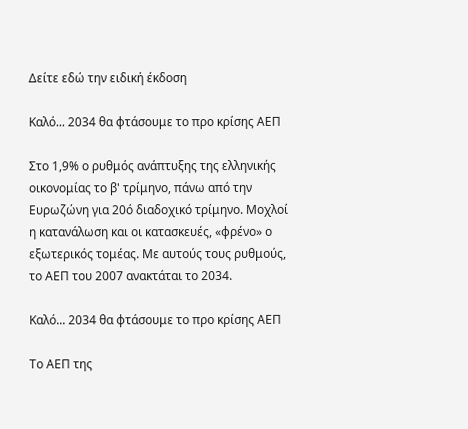Δείτε εδώ την ειδική έκδοση

Καλό... 2034 θα φτάσουμε το προ κρίσης ΑΕΠ

Στο 1,9% ο ρυθμός ανάπτυξης της ελληνικής οικονομίας το β' τρίμηνο, πάνω από την Ευρωζώνη για 20ό διαδοχικό τρίμηνο. Μοχλοί η κατανάλωση και οι κατασκευές, «φρένο» ο εξωτερικός τομέας. Με αυτούς τους ρυθμούς, το ΑΕΠ του 2007 ανακτάται το 2034.

Καλό... 2034 θα φτάσουμε το προ κρίσης ΑΕΠ

Το ΑΕΠ της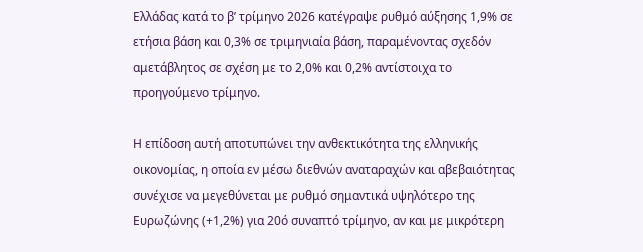Ελλάδας κατά το β’ τρίμηνο 2026 κατέγραψε ρυθμό αύξησης 1,9% σε ετήσια βάση και 0,3% σε τριμηνιαία βάση, παραμένοντας σχεδόν αμετάβλητος σε σχέση με το 2,0% και 0,2% αντίστοιχα το προηγούμενο τρίμηνο.

Η επίδοση αυτή αποτυπώνει την ανθεκτικότητα της ελληνικής οικονομίας, η οποία εν μέσω διεθνών αναταραχών και αβεβαιότητας συνέχισε να μεγεθύνεται με ρυθμό σημαντικά υψηλότερο της Ευρωζώνης (+1,2%) για 20ό συναπτό τρίμηνο, αν και με μικρότερη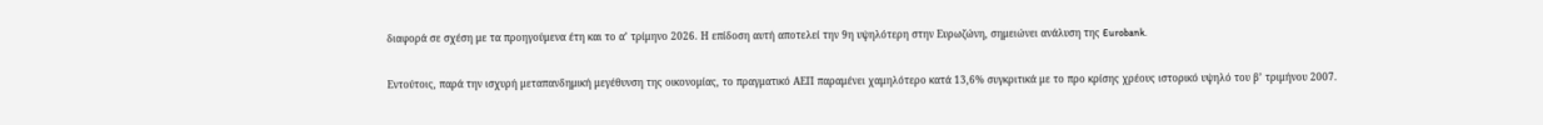διαφορά σε σχέση με τα προηγούμενα έτη και το α’ τρίμηνο 2026. Η επίδοση αυτή αποτελεί την 9η υψηλότερη στην Ευρωζώνη, σημειώνει ανάλυση της Eurobank.

Εντούτοις, παρά την ισχυρή μεταπανδημική μεγέθυνση της οικονομίας, το πραγματικό ΑΕΠ παραμένει χαμηλότερο κατά 13,6% συγκριτικά με το προ κρίσης χρέους ιστορικό υψηλό του β’ τριμήνου 2007.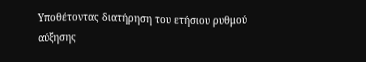Υποθέτοντας διατήρηση του ετήσιου ρυθμού αύξησης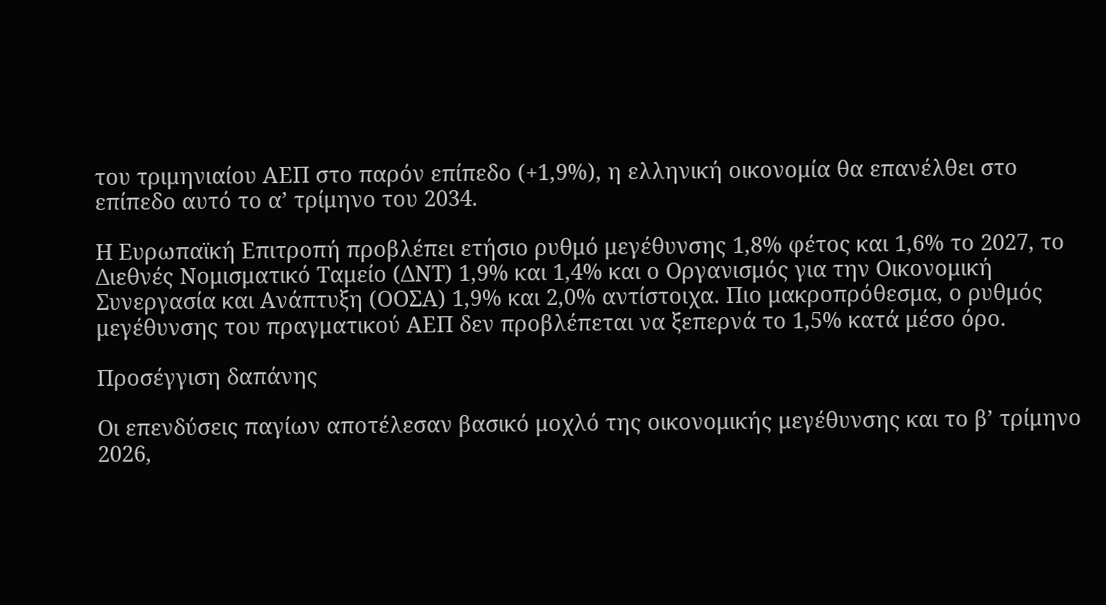του τριμηνιαίου ΑΕΠ στο παρόν επίπεδο (+1,9%), η ελληνική οικονομία θα επανέλθει στο επίπεδο αυτό το α’ τρίμηνο του 2034.

Η Ευρωπαϊκή Επιτροπή προβλέπει ετήσιο ρυθμό μεγέθυνσης 1,8% φέτος και 1,6% το 2027, το Διεθνές Νομισματικό Ταμείο (ΔΝΤ) 1,9% και 1,4% και ο Οργανισμός για την Οικονομική Συνεργασία και Ανάπτυξη (ΟΟΣΑ) 1,9% και 2,0% αντίστοιχα. Πιο μακροπρόθεσμα, ο ρυθμός μεγέθυνσης του πραγματικού ΑΕΠ δεν προβλέπεται να ξεπερνά το 1,5% κατά μέσο όρο.

Προσέγγιση δαπάνης

Οι επενδύσεις παγίων αποτέλεσαν βασικό μοχλό της οικονομικής μεγέθυνσης και το β’ τρίμηνο 2026,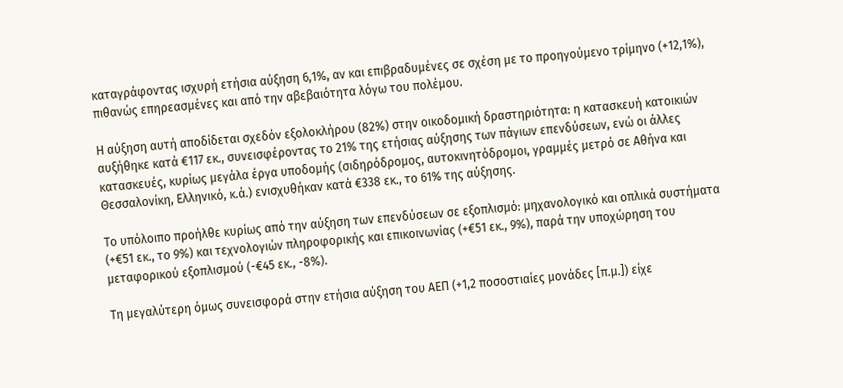καταγράφοντας ισχυρή ετήσια αύξηση 6,1%, αν και επιβραδυμένες σε σχέση με το προηγούμενο τρίμηνο (+12,1%), πιθανώς επηρεασμένες και από την αβεβαιότητα λόγω του πολέμου.

Η αύξηση αυτή αποδίδεται σχεδόν εξολοκλήρου (82%) στην οικοδομική δραστηριότητα: η κατασκευή κατοικιών αυξήθηκε κατά €117 εκ., συνεισφέροντας το 21% της ετήσιας αύξησης των πάγιων επενδύσεων, ενώ οι άλλες κατασκευές, κυρίως μεγάλα έργα υποδομής (σιδηρόδρομος, αυτοκινητόδρομοι, γραμμές μετρό σε Αθήνα και Θεσσαλονίκη, Ελληνικό, κ.ά.) ενισχυθήκαν κατά €338 εκ., το 61% της αύξησης.

Το υπόλοιπο προήλθε κυρίως από την αύξηση των επενδύσεων σε εξοπλισμό: μηχανολογικό και οπλικά συστήματα (+€51 εκ., το 9%) και τεχνολογιών πληροφορικής και επικοινωνίας (+€51 εκ., 9%), παρά την υποχώρηση του μεταφορικού εξοπλισμού (-€45 εκ., -8%).

Τη μεγαλύτερη όμως συνεισφορά στην ετήσια αύξηση του ΑΕΠ (+1,2 ποσοστιαίες μονάδες [π.μ.]) είχε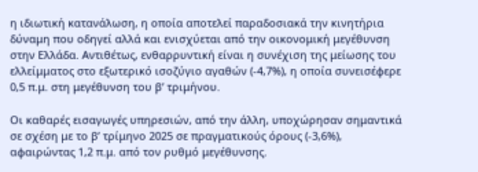η ιδιωτική κατανάλωση, η οποία αποτελεί παραδοσιακά την κινητήρια δύναμη που οδηγεί αλλά και ενισχύεται από την οικονομική μεγέθυνση στην Ελλάδα. Αντιθέτως, ενθαρρυντική είναι η συνέχιση της μείωσης του ελλείμματος στο εξωτερικό ισοζύγιο αγαθών (-4,7%), η οποία συνεισέφερε 0,5 π.μ. στη μεγέθυνση του β’ τριμήνου.

Οι καθαρές εισαγωγές υπηρεσιών, από την άλλη, υποχώρησαν σημαντικά σε σχέση με το β’ τρίμηνο 2025 σε πραγματικούς όρους (-3,6%), αφαιρώντας 1,2 π.μ. από τον ρυθμό μεγέθυνσης.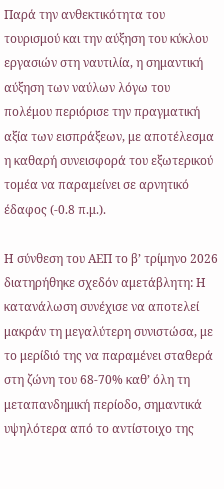Παρά την ανθεκτικότητα του τουρισμού και την αύξηση του κύκλου εργασιών στη ναυτιλία, η σημαντική αύξηση των ναύλων λόγω του πολέμου περιόρισε την πραγματική αξία των εισπράξεων, με αποτέλεσμα η καθαρή συνεισφορά του εξωτερικού τομέα να παραμείνει σε αρνητικό έδαφος (-0.8 π.μ.).

Η σύνθεση του ΑΕΠ το β’ τρίμηνο 2026 διατηρήθηκε σχεδόν αμετάβλητη: Η κατανάλωση συνέχισε να αποτελεί μακράν τη μεγαλύτερη συνιστώσα, με το μερίδιό της να παραμένει σταθερά στη ζώνη του 68-70% καθ’ όλη τη μεταπανδημική περίοδο, σημαντικά υψηλότερα από το αντίστοιχο της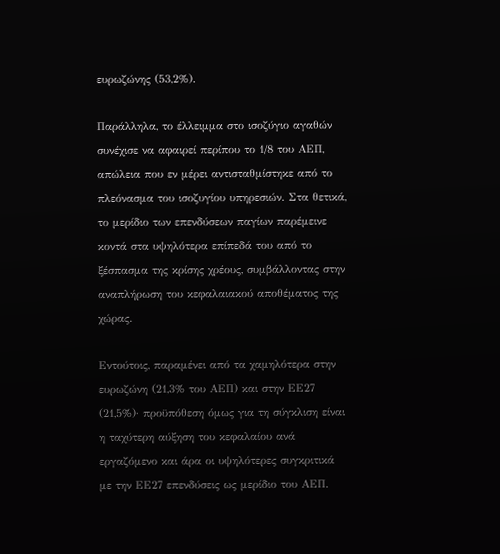ευρωζώνης (53,2%).

Παράλληλα, το έλλειμμα στο ισοζύγιο αγαθών συνέχισε να αφαιρεί περίπου το 1/8 του ΑΕΠ, απώλεια που εν μέρει αντισταθμίστηκε από το πλεόνασμα του ισοζυγίου υπηρεσιών. Στα θετικά, το μερίδιο των επενδύσεων παγίων παρέμεινε κοντά στα υψηλότερα επίπεδά του από το ξέσπασμα της κρίσης χρέους, συμβάλλοντας στην αναπλήρωση του κεφαλαιακού αποθέματος της χώρας.

Εντούτοις, παραμένει από τα χαμηλότερα στην ευρωζώνη (21,3% του ΑΕΠ) και στην ΕΕ27 (21,5%)· προϋπόθεση όμως για τη σύγκλιση είναι η ταχύτερη αύξηση του κεφαλαίου ανά εργαζόμενο και άρα οι υψηλότερες συγκριτικά με την ΕΕ27 επενδύσεις ως μερίδιο του ΑΕΠ.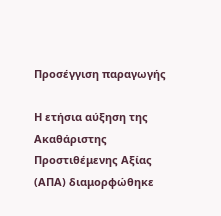Προσέγγιση παραγωγής

Η ετήσια αύξηση της Ακαθάριστης Προστιθέμενης Αξίας (ΑΠΑ) διαμορφώθηκε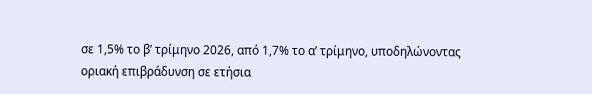σε 1,5% το β’ τρίμηνο 2026, από 1,7% το α’ τρίμηνο, υποδηλώνοντας οριακή επιβράδυνση σε ετήσια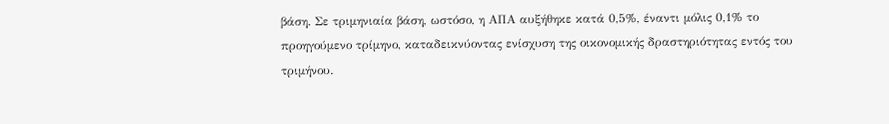βάση. Σε τριμηνιαία βάση, ωστόσο, η ΑΠΑ αυξήθηκε κατά 0,5%, έναντι μόλις 0,1% το προηγούμενο τρίμηνο, καταδεικνύοντας ενίσχυση της οικονομικής δραστηριότητας εντός του τριμήνου.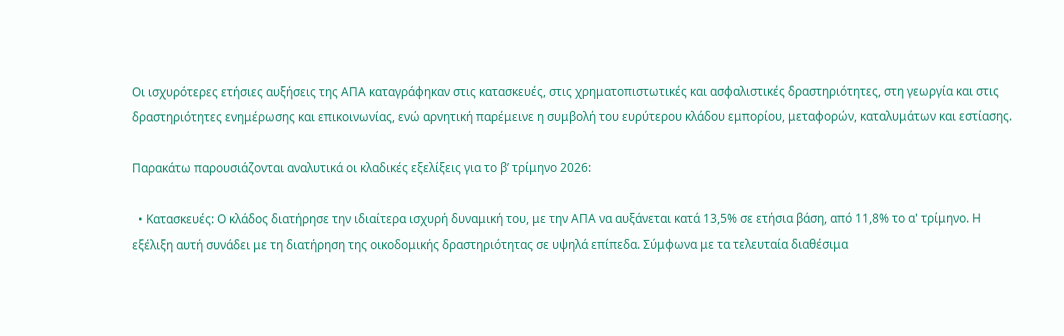Οι ισχυρότερες ετήσιες αυξήσεις της ΑΠΑ καταγράφηκαν στις κατασκευές, στις χρηματοπιστωτικές και ασφαλιστικές δραστηριότητες, στη γεωργία και στις δραστηριότητες ενημέρωσης και επικοινωνίας, ενώ αρνητική παρέμεινε η συμβολή του ευρύτερου κλάδου εμπορίου, μεταφορών, καταλυμάτων και εστίασης.

Παρακάτω παρουσιάζονται αναλυτικά οι κλαδικές εξελίξεις για το β’ τρίμηνο 2026:

  • Κατασκευές: Ο κλάδος διατήρησε την ιδιαίτερα ισχυρή δυναμική του, με την ΑΠΑ να αυξάνεται κατά 13,5% σε ετήσια βάση, από 11,8% το α' τρίμηνο. Η εξέλιξη αυτή συνάδει με τη διατήρηση της οικοδομικής δραστηριότητας σε υψηλά επίπεδα. Σύμφωνα με τα τελευταία διαθέσιμα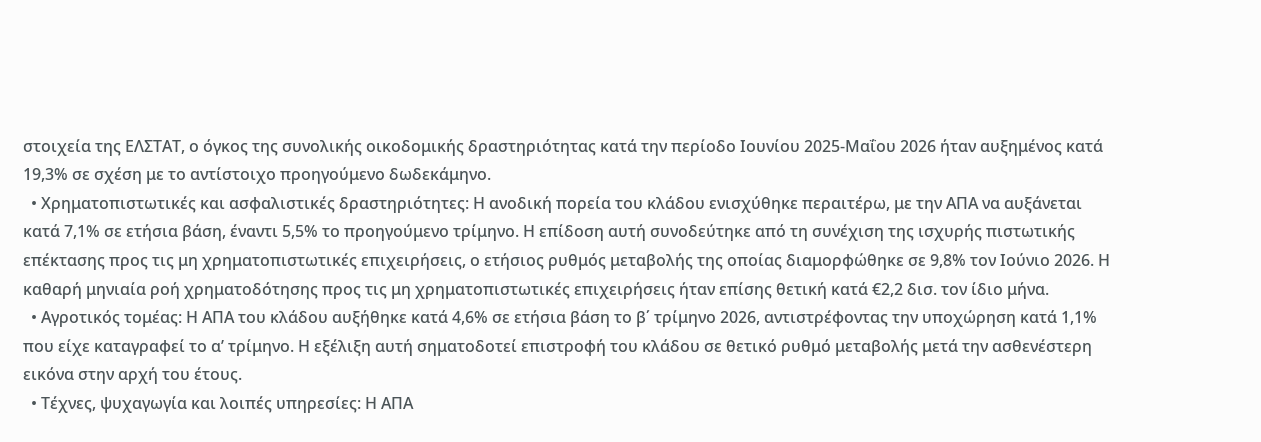στοιχεία της ΕΛΣΤΑΤ, ο όγκος της συνολικής οικοδομικής δραστηριότητας κατά την περίοδο Ιουνίου 2025-Μαΐου 2026 ήταν αυξημένος κατά 19,3% σε σχέση με το αντίστοιχο προηγούμενο δωδεκάμηνο.
  • Χρηματοπιστωτικές και ασφαλιστικές δραστηριότητες: Η ανοδική πορεία του κλάδου ενισχύθηκε περαιτέρω, με την ΑΠΑ να αυξάνεται κατά 7,1% σε ετήσια βάση, έναντι 5,5% το προηγούμενο τρίμηνο. Η επίδοση αυτή συνοδεύτηκε από τη συνέχιση της ισχυρής πιστωτικής επέκτασης προς τις μη χρηματοπιστωτικές επιχειρήσεις, ο ετήσιος ρυθμός μεταβολής της οποίας διαμορφώθηκε σε 9,8% τον Ιούνιο 2026. Η καθαρή μηνιαία ροή χρηματοδότησης προς τις μη χρηματοπιστωτικές επιχειρήσεις ήταν επίσης θετική κατά €2,2 δισ. τον ίδιο μήνα.
  • Αγροτικός τομέας: Η ΑΠΑ του κλάδου αυξήθηκε κατά 4,6% σε ετήσια βάση το β΄ τρίμηνο 2026, αντιστρέφοντας την υποχώρηση κατά 1,1% που είχε καταγραφεί το α’ τρίμηνο. Η εξέλιξη αυτή σηματοδοτεί επιστροφή του κλάδου σε θετικό ρυθμό μεταβολής μετά την ασθενέστερη εικόνα στην αρχή του έτους.
  • Τέχνες, ψυχαγωγία και λοιπές υπηρεσίες: Η ΑΠΑ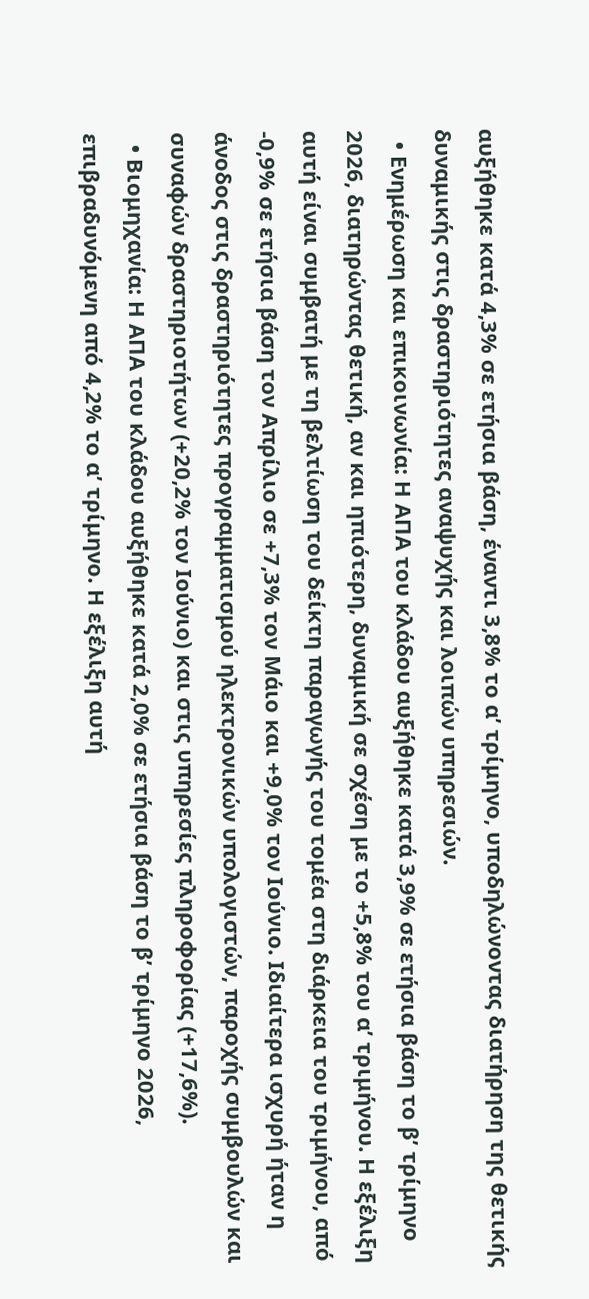αυξήθηκε κατά 4,3% σε ετήσια βάση, έναντι 3,8% το α’ τρίμηνο, υποδηλώνοντας διατήρηση της θετικής δυναμικής στις δραστηριότητες αναψυχής και λοιπών υπηρεσιών.
  • Ενημέρωση και επικοινωνία: Η ΑΠΑ του κλάδου αυξήθηκε κατά 3,9% σε ετήσια βάση το β’ τρίμηνο 2026, διατηρώντας θετική, αν και ηπιότερη, δυναμική σε σχέση με το +5,8% του α’ τριμήνου. Η εξέλιξη αυτή είναι συμβατή με τη βελτίωση του δείκτη παραγωγής του τομέα στη διάρκεια του τριμήνου, από -0,9% σε ετήσια βάση τον Απρίλιο σε +7,3% τον Μάιο και +9,0% τον Ιούνιο. Ιδιαίτερα ισχυρή ήταν η άνοδος στις δραστηριότητες προγραμματισμού ηλεκτρονικών υπολογιστών, παροχής συμβουλών και συναφών δραστηριοτήτων (+20,2% τον Ιούνιο) και στις υπηρεσίες πληροφορίας (+17,6%).
  • Βιομηχανία: Η ΑΠΑ του κλάδου αυξήθηκε κατά 2,0% σε ετήσια βάση το β’ τρίμηνο 2026, επιβραδυνόμενη από 4,2% το α’ τρίμηνο. Η εξέλιξη αυτή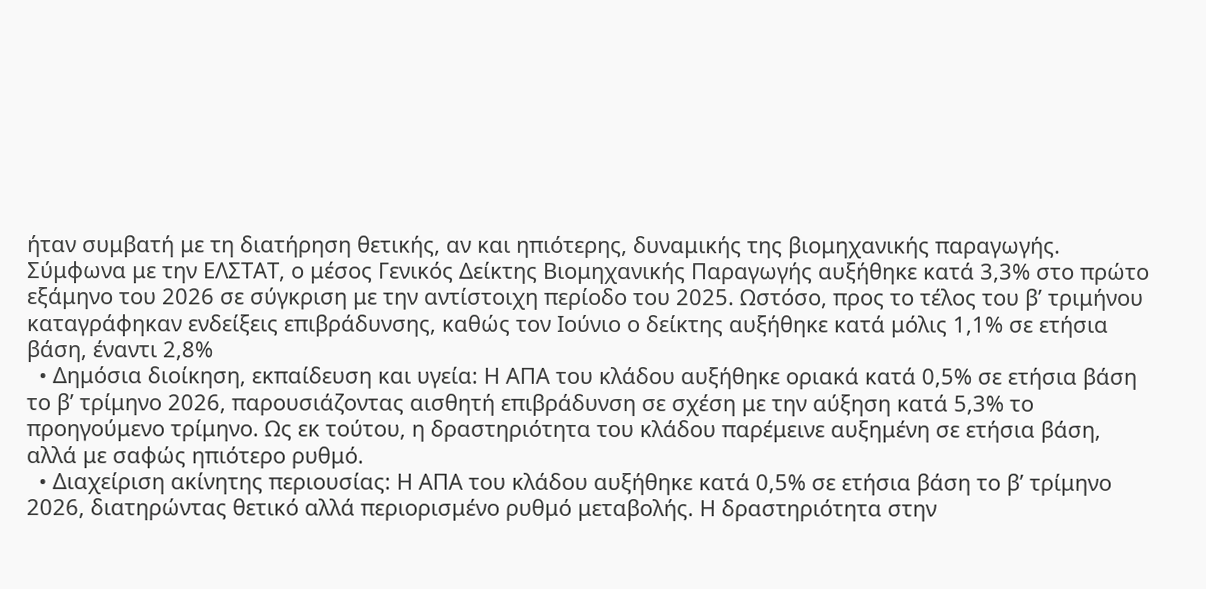ήταν συμβατή με τη διατήρηση θετικής, αν και ηπιότερης, δυναμικής της βιομηχανικής παραγωγής. Σύμφωνα με την ΕΛΣΤΑΤ, ο μέσος Γενικός Δείκτης Βιομηχανικής Παραγωγής αυξήθηκε κατά 3,3% στο πρώτο εξάμηνο του 2026 σε σύγκριση με την αντίστοιχη περίοδο του 2025. Ωστόσο, προς το τέλος του β’ τριμήνου καταγράφηκαν ενδείξεις επιβράδυνσης, καθώς τον Ιούνιο ο δείκτης αυξήθηκε κατά μόλις 1,1% σε ετήσια βάση, έναντι 2,8%
  • Δημόσια διοίκηση, εκπαίδευση και υγεία: Η ΑΠΑ του κλάδου αυξήθηκε οριακά κατά 0,5% σε ετήσια βάση το β’ τρίμηνο 2026, παρουσιάζοντας αισθητή επιβράδυνση σε σχέση με την αύξηση κατά 5,3% το προηγούμενο τρίμηνο. Ως εκ τούτου, η δραστηριότητα του κλάδου παρέμεινε αυξημένη σε ετήσια βάση, αλλά με σαφώς ηπιότερο ρυθμό.
  • Διαχείριση ακίνητης περιουσίας: Η ΑΠΑ του κλάδου αυξήθηκε κατά 0,5% σε ετήσια βάση το β’ τρίμηνο 2026, διατηρώντας θετικό αλλά περιορισμένο ρυθμό μεταβολής. Η δραστηριότητα στην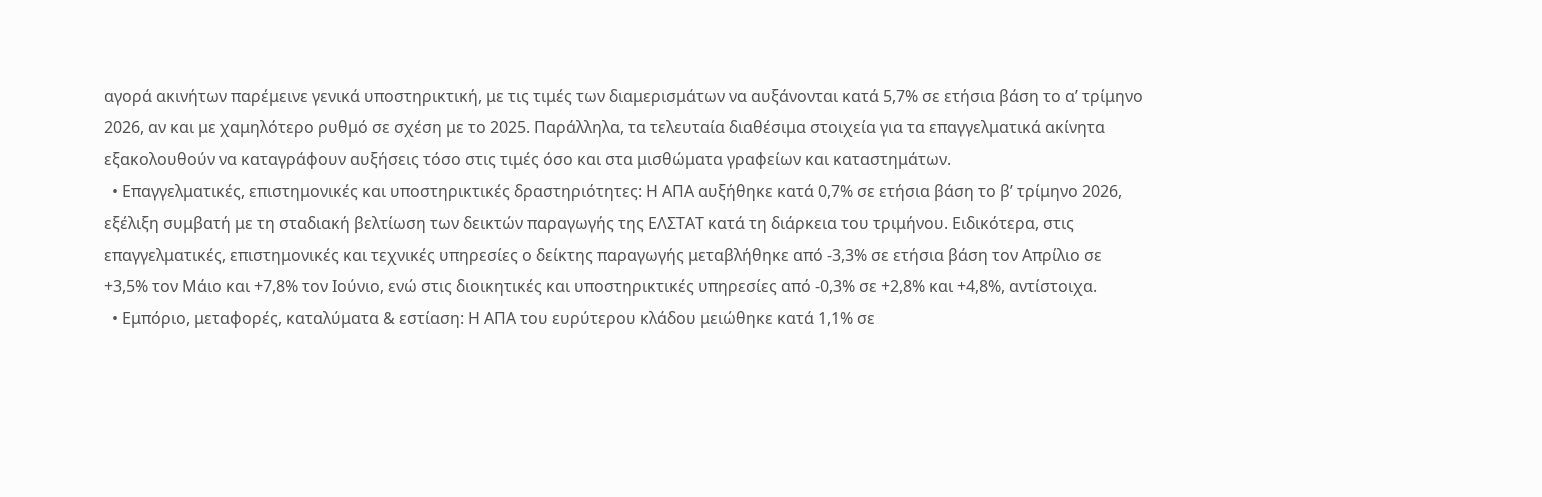αγορά ακινήτων παρέμεινε γενικά υποστηρικτική, με τις τιμές των διαμερισμάτων να αυξάνονται κατά 5,7% σε ετήσια βάση το α’ τρίμηνο 2026, αν και με χαμηλότερο ρυθμό σε σχέση με το 2025. Παράλληλα, τα τελευταία διαθέσιμα στοιχεία για τα επαγγελματικά ακίνητα εξακολουθούν να καταγράφουν αυξήσεις τόσο στις τιμές όσο και στα μισθώματα γραφείων και καταστημάτων.
  • Επαγγελματικές, επιστημονικές και υποστηρικτικές δραστηριότητες: Η ΑΠΑ αυξήθηκε κατά 0,7% σε ετήσια βάση το β’ τρίμηνο 2026, εξέλιξη συμβατή με τη σταδιακή βελτίωση των δεικτών παραγωγής της ΕΛΣΤΑΤ κατά τη διάρκεια του τριμήνου. Ειδικότερα, στις επαγγελματικές, επιστημονικές και τεχνικές υπηρεσίες ο δείκτης παραγωγής μεταβλήθηκε από -3,3% σε ετήσια βάση τον Απρίλιο σε +3,5% τον Μάιο και +7,8% τον Ιούνιο, ενώ στις διοικητικές και υποστηρικτικές υπηρεσίες από -0,3% σε +2,8% και +4,8%, αντίστοιχα.
  • Εμπόριο, μεταφορές, καταλύματα & εστίαση: Η ΑΠΑ του ευρύτερου κλάδου μειώθηκε κατά 1,1% σε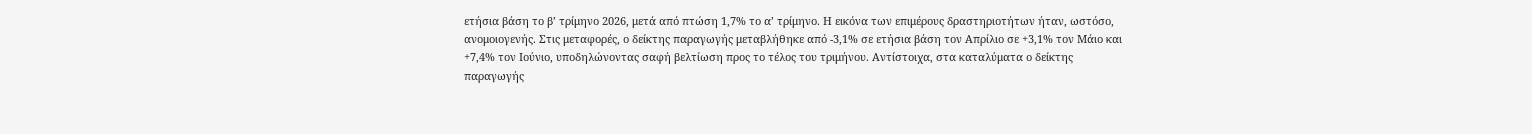ετήσια βάση το β’ τρίμηνο 2026, μετά από πτώση 1,7% το α’ τρίμηνο. Η εικόνα των επιμέρους δραστηριοτήτων ήταν, ωστόσο, ανομοιογενής. Στις μεταφορές, ο δείκτης παραγωγής μεταβλήθηκε από -3,1% σε ετήσια βάση τον Απρίλιο σε +3,1% τον Μάιο και +7,4% τον Ιούνιο, υποδηλώνοντας σαφή βελτίωση προς το τέλος του τριμήνου. Αντίστοιχα, στα καταλύματα ο δείκτης παραγωγής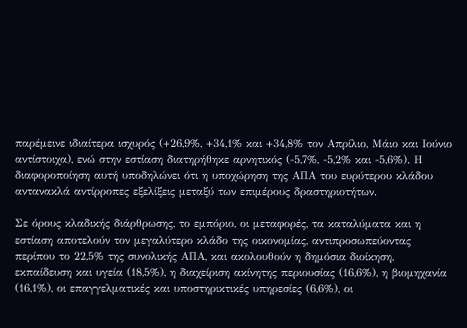παρέμεινε ιδιαίτερα ισχυρός (+26,9%, +34,1% και +34,8% τον Απρίλιο, Μάιο και Ιούνιο αντίστοιχα), ενώ στην εστίαση διατηρήθηκε αρνητικός (-5,7%, -5,2% και -5,6%). Η διαφοροποίηση αυτή υποδηλώνει ότι η υποχώρηση της ΑΠΑ του ευρύτερου κλάδου αντανακλά αντίρροπες εξελίξεις μεταξύ των επιμέρους δραστηριοτήτων.

Σε όρους κλαδικής διάρθρωσης, το εμπόριο, οι μεταφορές, τα καταλύματα και η εστίαση αποτελούν τον μεγαλύτερο κλάδο της οικονομίας, αντιπροσωπεύοντας περίπου το 22,5% της συνολικής ΑΠΑ, και ακολουθούν η δημόσια διοίκηση, εκπαίδευση και υγεία (18,5%), η διαχείριση ακίνητης περιουσίας (16,6%), η βιομηχανία (16,1%), οι επαγγελματικές και υποστηρικτικές υπηρεσίες (6,6%), οι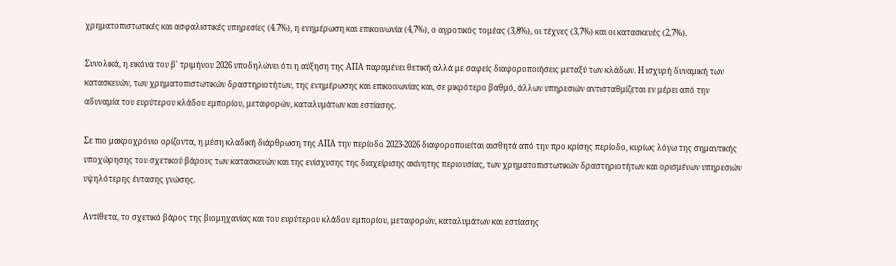χρηματοπιστωτικές και ασφαλιστικές υπηρεσίες (4.7%), η ενημέρωση και επικοινωνία (4,7%), ο αγροτικός τομέας (3,8%), οι τέχνες (3,7%) και οι κατασκευές (2,7%).

Συνολικά, η εικόνα του β' τριμήνου 2026 υποδηλώνει ότι η αύξηση της ΑΠΑ παραμένει θετική αλλά με σαφείς διαφοροποιήσεις μεταξύ των κλάδων. Η ισχυρή δυναμική των κατασκευών, των χρηματοπιστωτικών δραστηριοτήτων, της ενημέρωσης και επικοινωνίας και, σε μικρότερο βαθμό, άλλων υπηρεσιών αντισταθμίζεται εν μέρει από την αδυναμία του ευρύτερου κλάδου εμπορίου, μεταφορών, καταλυμάτων και εστίασης.

Σε πιο μακροχρόνιο ορίζοντα, η μέση κλαδική διάρθρωση της ΑΠΑ την περίοδο 2023-2026 διαφοροποιείται αισθητά από την προ κρίσης περίοδο, κυρίως λόγω της σημαντικής υποχώρησης του σχετικού βάρους των κατασκευών και της ενίσχυσης της διαχείρισης ακίνητης περιουσίας, των χρηματοπιστωτικών δραστηριοτήτων και ορισμένων υπηρεσιών υψηλότερης έντασης γνώσης.

Αντίθετα, το σχετικό βάρος της βιομηχανίας και του ευρύτερου κλάδου εμπορίου, μεταφορών, καταλυμάτων και εστίασης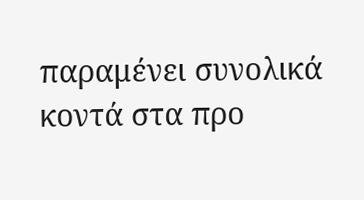παραμένει συνολικά κοντά στα προ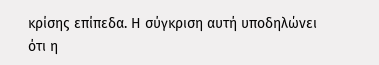κρίσης επίπεδα. Η σύγκριση αυτή υποδηλώνει ότι η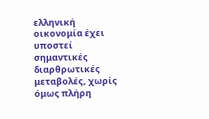ελληνική οικονομία έχει υποστεί σημαντικές διαρθρωτικές μεταβολές, χωρίς όμως πλήρη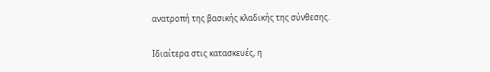ανατροπή της βασικής κλαδικής της σύνθεσης.

Ιδιαίτερα στις κατασκευές, η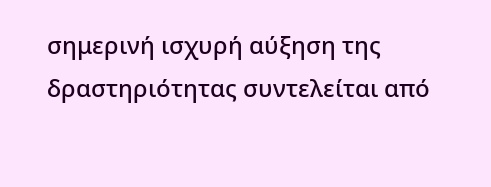σημερινή ισχυρή αύξηση της δραστηριότητας συντελείται από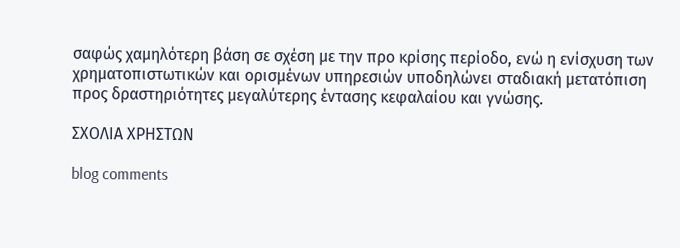σαφώς χαμηλότερη βάση σε σχέση με την προ κρίσης περίοδο, ενώ η ενίσχυση των χρηματοπιστωτικών και ορισμένων υπηρεσιών υποδηλώνει σταδιακή μετατόπιση προς δραστηριότητες μεγαλύτερης έντασης κεφαλαίου και γνώσης.

ΣΧΟΛΙΑ ΧΡΗΣΤΩΝ

blog comments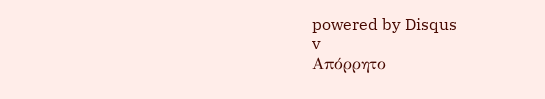powered by Disqus
v
Απόρρητο